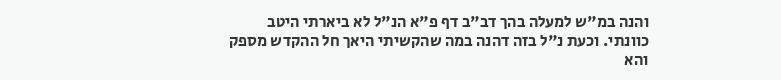והנה במ"ש למעלה בהך דב"ב דף פ"א הנ"ל לא ביארתי היטב כוונתי. וכעת נ"ל בזה דהנה במה שהקשיתי היאך חל ההקדש מספק והא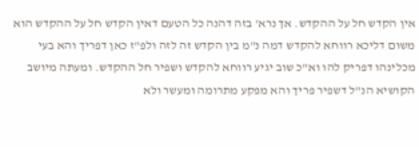אין הקדש חל על ההקדש. אך נרא' בזה דהנה כל הטעם דאין הקדש חל על ההקדש הוא משום דליכא רווחא להקדש דמה נ"מ בין הקדש זה לזה ולפ"ז כאן דפריך והא בעי מכלינהו דפריק להו וא"כ שוב יגיע רווחא להקדש ושפיר חל ההקדש. ומעתה מיושב הקושיא הנ"ל דשפיר פריך והא מפקע מתרומה ומעשר ולא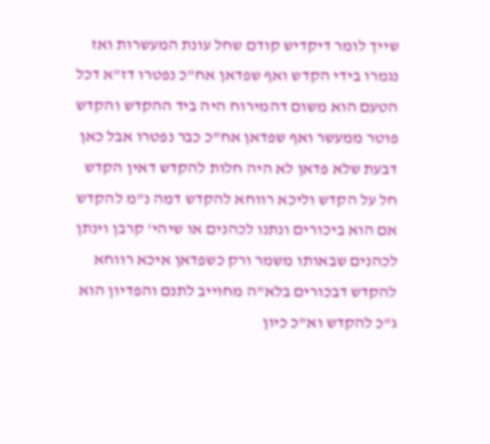שייך לומר דיקדיש קודם שחל עונת המעשרות ואז נגמרו בידי הקדש ואף שפדאן אח"כ נפטרו דז"א דכל הטעם הוא משום דהמירוח היה ביד ההקדש והקדש פוטר ממעשר ואף שפדאן אח"כ כבר נפטרו אבל כאן דבעת שלא פדאן לא היה חלות להקדש דאין הקדש חל על הקדש וליכא רווחא להקדש דמה נ"מ להקדש אם הוא ביכורים ונתנו לכהנים או שיהי' קרבן וינתן לכהנים שבאותו משמר ורק כשפדאן איכא רווחא להקדש דבכורים בלא"ה מחוייב לתנם והפדיון הוא ג"כ להקדש וא"כ כיון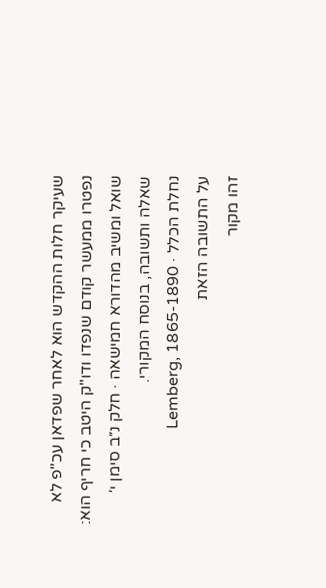שעיקר חלות ההקדש הוא לאחר שפדאן עכ"פ לא נפטרו ממעשר קודם שנפדו ודו"ק היטב כי חריף הוא:
שואל ומשיב מהדורא חמישאה · חלק נ״ב סימן י׳
שאלה ותשובה, בנוסח המקורי.
נחלת הכלל · Lemberg, 1865-1890
על התשובה הזאת
זהו מקור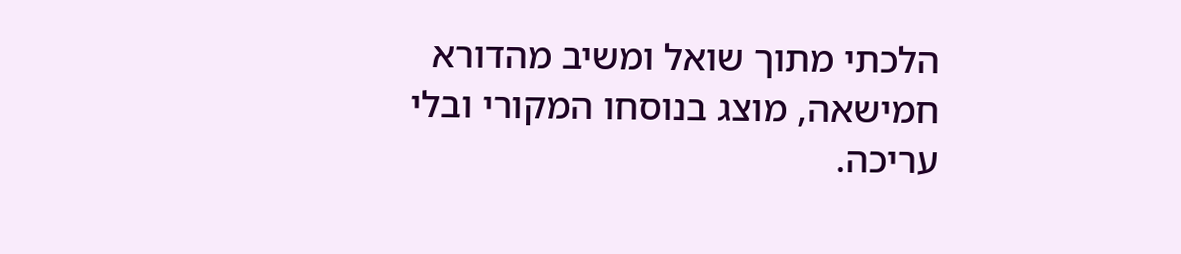הלכתי מתוך שואל ומשיב מהדורא חמישאה, מוצג בנוסחו המקורי ובלי עריכה.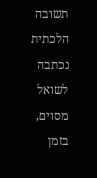תשובה הלכתית נכתבה לשואל מסוים, בזמן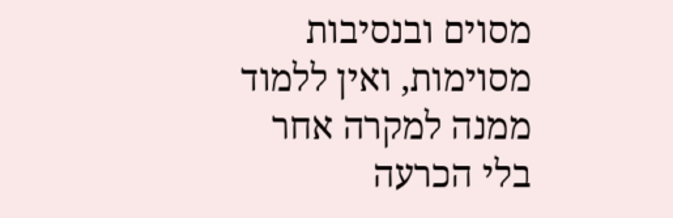מסוים ובנסיבות מסוימות, ואין ללמוד ממנה למקרה אחר בלי הכרעה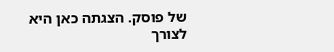של פוסק. הצגתה כאן היא לצורך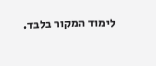לימוד המקור בלבד.